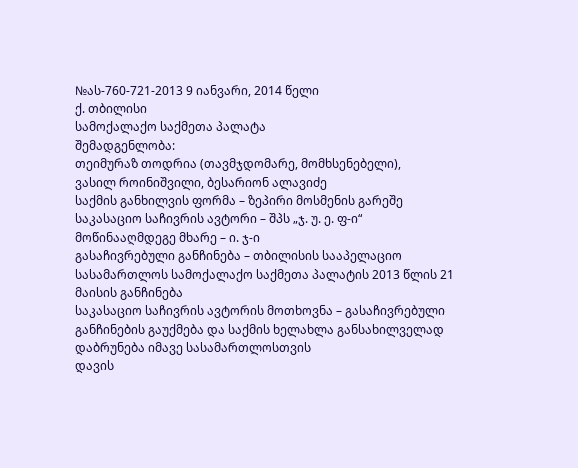№ას-760-721-2013 9 იანვარი, 2014 წელი
ქ. თბილისი
სამოქალაქო საქმეთა პალატა
შემადგენლობა:
თეიმურაზ თოდრია (თავმჯდომარე, მომხსენებელი),
ვასილ როინიშვილი, ბესარიონ ალავიძე
საქმის განხილვის ფორმა – ზეპირი მოსმენის გარეშე
საკასაციო საჩივრის ავტორი – შპს „ჯ. უ. ე. ფ-ი“
მოწინააღმდეგე მხარე – ი. ჯ-ი
გასაჩივრებული განჩინება – თბილისის სააპელაციო სასამართლოს სამოქალაქო საქმეთა პალატის 2013 წლის 21 მაისის განჩინება
საკასაციო საჩივრის ავტორის მოთხოვნა – გასაჩივრებული განჩინების გაუქმება და საქმის ხელახლა განსახილველად დაბრუნება იმავე სასამართლოსთვის
დავის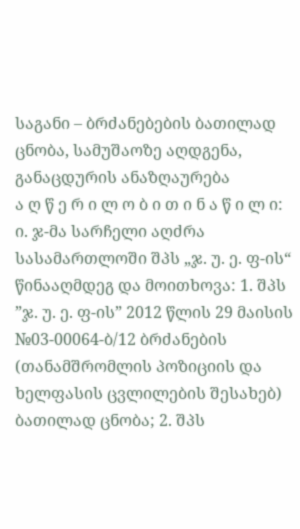საგანი – ბრძანებების ბათილად ცნობა, სამუშაოზე აღდგენა, განაცდურის ანაზღაურება
ა ღ წ ე რ ი ლ ო ბ ი თ ი ნ ა წ ი ლ ი:
ი. ჯ-მა სარჩელი აღძრა სასამართლოში შპს „ჯ. უ. ე. ფ-ის“ წინააღმდეგ და მოითხოვა: 1. შპს ”ჯ. უ. ე. ფ-ის” 2012 წლის 29 მაისის №03-00064-ბ/12 ბრძანების (თანამშრომლის პოზიციის და ხელფასის ცვლილების შესახებ) ბათილად ცნობა; 2. შპს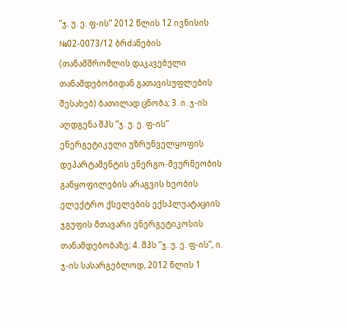”ჯ. უ. ე. ფ-ის” 2012 წლის 12 ივნისის №02-0073/12 ბრძანების (თანამშრომლის დაკავებული თანამდებობიდან გათავისუფლების შესახებ) ბათილად ცნობა; 3. ი. ჯ-ის აღდგენა შპს ”ჯ. უ. ე. ფ-ის” ენერგეტიკული უზრუნველყოფის დეპარტამენტის ენერგო-მეურნეობის განყოფილების არაგვის ხეობის ელექტრო ქსელების ექსპლუატაციის ჯგუფის მთავარი ენერგეტიკოსის თანამდებობაზე; 4. შპს ”ჯ. უ. ე. ფ-ის”, ი. ჯ-ის სასარგებლოდ, 2012 წლის 1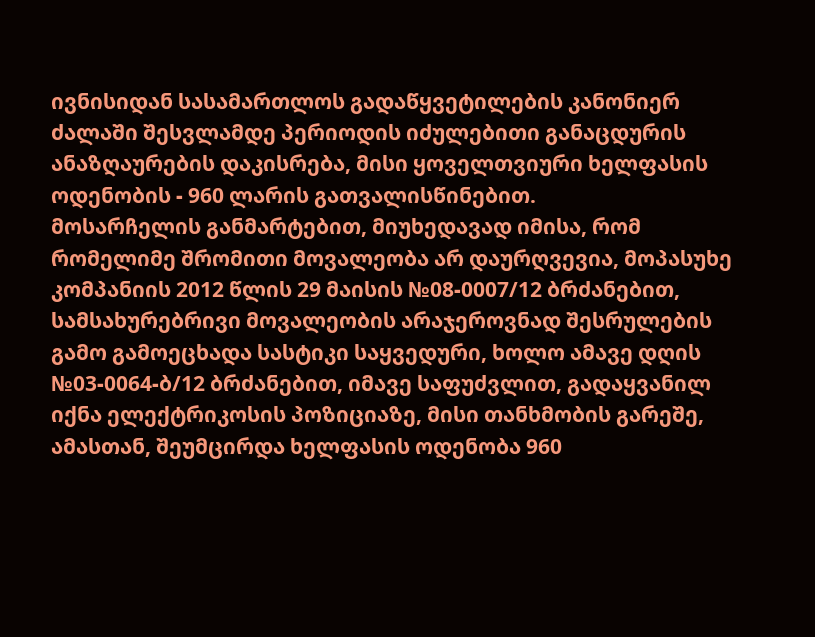ივნისიდან სასამართლოს გადაწყვეტილების კანონიერ ძალაში შესვლამდე პერიოდის იძულებითი განაცდურის ანაზღაურების დაკისრება, მისი ყოველთვიური ხელფასის ოდენობის - 960 ლარის გათვალისწინებით.
მოსარჩელის განმარტებით, მიუხედავად იმისა, რომ რომელიმე შრომითი მოვალეობა არ დაურღვევია, მოპასუხე კომპანიის 2012 წლის 29 მაისის №08-0007/12 ბრძანებით, სამსახურებრივი მოვალეობის არაჯეროვნად შესრულების გამო გამოეცხადა სასტიკი საყვედური, ხოლო ამავე დღის №03-0064-ბ/12 ბრძანებით, იმავე საფუძვლით, გადაყვანილ იქნა ელექტრიკოსის პოზიციაზე, მისი თანხმობის გარეშე, ამასთან, შეუმცირდა ხელფასის ოდენობა 960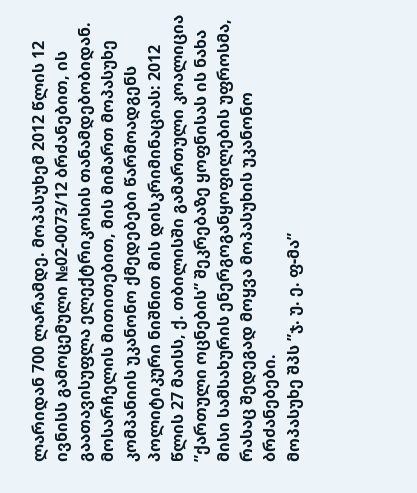ლარიდან 700 ლარამდე. მოპასუხემ 2012 წლის 12 ივნისს გამოცემული №02-0073/12 ბრძანებით, ის გაათავისუფლა ელექტრიკოსის თანამდებობიდან. მოსარჩელის მითითებით, მის მიმართ მოპასუხე კომპანიის უკანონო ქმედებები წარმოადგენს პოლიტიკური ნიშნით მის დისკრიმინაციას: 2012 წლის 27 მაისს, ქ. თბილისში გამართული კოალიცია ”ქართული ოცნების” შეკრებაზე ყოფნისას ის ნახა მისი სამსახურის ენერგოგანყოფილების უფროსმა, რასაც შედეგად მოყვა მოპასუხის უკანონო ბრძანებები.
მოპასუხე შპს ”ჯ. უ. ე. ფ-მა”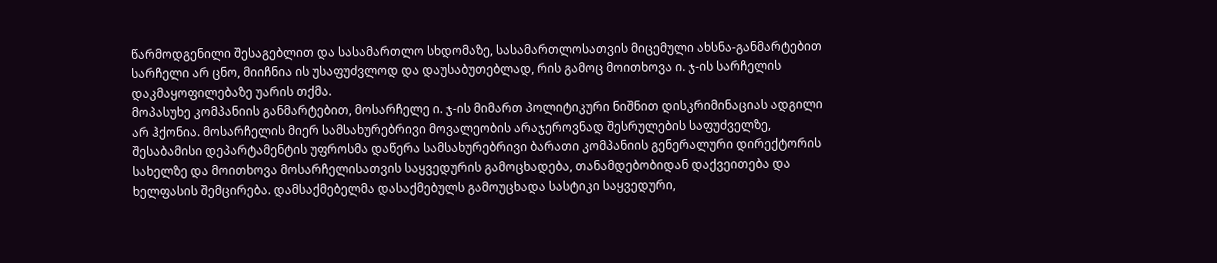წარმოდგენილი შესაგებლით და სასამართლო სხდომაზე, სასამართლოსათვის მიცემული ახსნა-განმარტებით სარჩელი არ ცნო, მიიჩნია ის უსაფუძვლოდ და დაუსაბუთებლად, რის გამოც მოითხოვა ი. ჯ-ის სარჩელის დაკმაყოფილებაზე უარის თქმა.
მოპასუხე კომპანიის განმარტებით, მოსარჩელე ი. ჯ-ის მიმართ პოლიტიკური ნიშნით დისკრიმინაციას ადგილი არ ჰქონია. მოსარჩელის მიერ სამსახურებრივი მოვალეობის არაჯეროვნად შესრულების საფუძველზე, შესაბამისი დეპარტამენტის უფროსმა დაწერა სამსახურებრივი ბარათი კომპანიის გენერალური დირექტორის სახელზე და მოითხოვა მოსარჩელისათვის საყვედურის გამოცხადება, თანამდებობიდან დაქვეითება და ხელფასის შემცირება. დამსაქმებელმა დასაქმებულს გამოუცხადა სასტიკი საყვედური,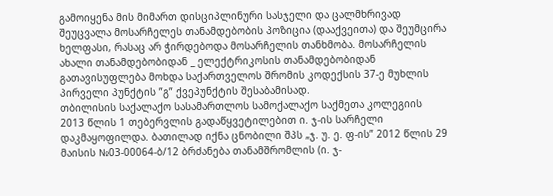გამოიყენა მის მიმართ დისციპლინური სასჯელი და ცალმხრივად შეუცვალა მოსარჩელეს თანამდებობის პოზიცია (დააქვეითა) და შეუმცირა ხელფასი, რასაც არ ჭირდებოდა მოსარჩელის თანხმობა. მოსარჩელის ახალი თანამდებობიდან _ ელექტრიკოსის თანამდებობიდან გათავისუფლება მოხდა საქართველოს შრომის კოდექსის 37-ე მუხლის პირველი პუნქტის ”გ” ქვეპუნქტის შესაბამისად.
თბილისის საქალაქო სასამართლოს სამოქალაქო საქმეთა კოლეგიის 2013 წლის 1 თებერვლის გადაწყვეტილებით ი. ჯ-ის სარჩელი დაკმაყოფილდა. ბათილად იქნა ცნობილი შპს „ჯ. უ. ე. ფ-ის” 2012 წლის 29 მაისის №03-00064-ბ/12 ბრძანება თანამშრომლის (ი. ჯ-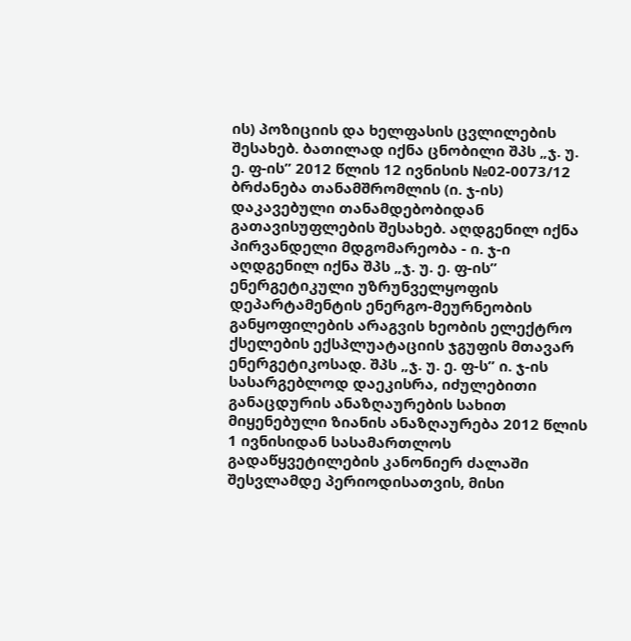ის) პოზიციის და ხელფასის ცვლილების შესახებ. ბათილად იქნა ცნობილი შპს „ჯ. უ. ე. ფ-ის” 2012 წლის 12 ივნისის №02-0073/12 ბრძანება თანამშრომლის (ი. ჯ-ის) დაკავებული თანამდებობიდან გათავისუფლების შესახებ. აღდგენილ იქნა პირვანდელი მდგომარეობა - ი. ჯ-ი აღდგენილ იქნა შპს „ჯ. უ. ე. ფ-ის” ენერგეტიკული უზრუნველყოფის დეპარტამენტის ენერგო-მეურნეობის განყოფილების არაგვის ხეობის ელექტრო ქსელების ექსპლუატაციის ჯგუფის მთავარ ენერგეტიკოსად. შპს „ჯ. უ. ე. ფ-ს” ი. ჯ-ის სასარგებლოდ დაეკისრა, იძულებითი განაცდურის ანაზღაურების სახით მიყენებული ზიანის ანაზღაურება 2012 წლის 1 ივნისიდან სასამართლოს გადაწყვეტილების კანონიერ ძალაში შესვლამდე პერიოდისათვის, მისი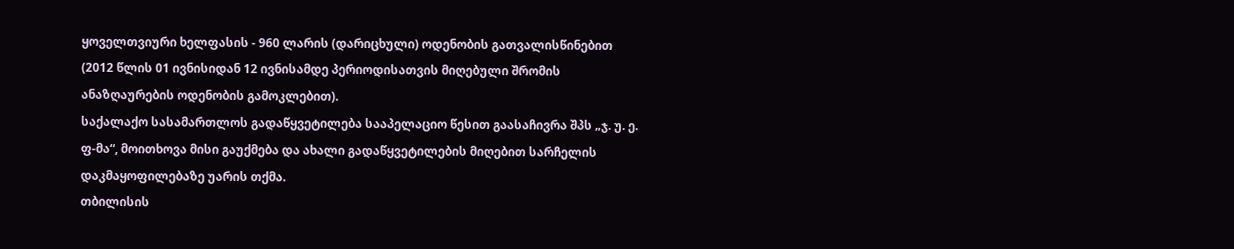ყოველთვიური ხელფასის - 960 ლარის (დარიცხული) ოდენობის გათვალისწინებით (2012 წლის 01 ივნისიდან 12 ივნისამდე პერიოდისათვის მიღებული შრომის ანაზღაურების ოდენობის გამოკლებით).
საქალაქო სასამართლოს გადაწყვეტილება სააპელაციო წესით გაასაჩივრა შპს „ჯ. უ. ე. ფ-მა“, მოითხოვა მისი გაუქმება და ახალი გადაწყვეტილების მიღებით სარჩელის დაკმაყოფილებაზე უარის თქმა.
თბილისის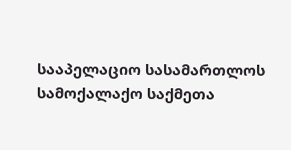სააპელაციო სასამართლოს სამოქალაქო საქმეთა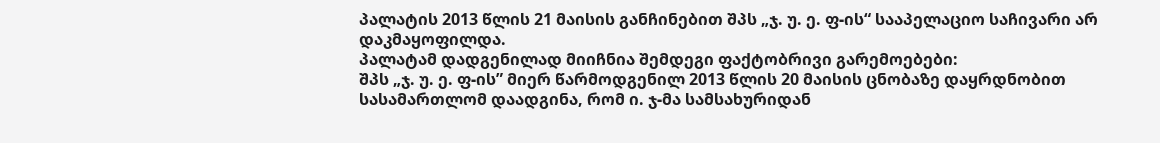პალატის 2013 წლის 21 მაისის განჩინებით შპს „ჯ. უ. ე. ფ-ის“ სააპელაციო საჩივარი არ დაკმაყოფილდა.
პალატამ დადგენილად მიიჩნია შემდეგი ფაქტობრივი გარემოებები:
შპს „ჯ. უ. ე. ფ-ის” მიერ წარმოდგენილ 2013 წლის 20 მაისის ცნობაზე დაყრდნობით სასამართლომ დაადგინა, რომ ი. ჯ-მა სამსახურიდან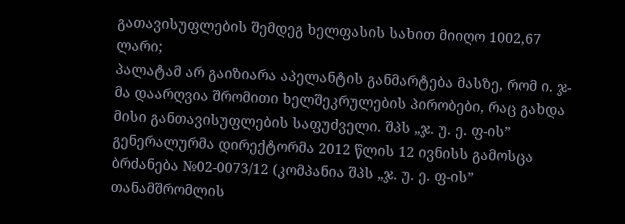გათავისუფლების შემდეგ ხელფასის სახით მიიღო 1002,67 ლარი;
პალატამ არ გაიზიარა აპელანტის განმარტება მასზე, რომ ი. ჯ-მა დაარღვია შრომითი ხელშეკრულების პირობები, რაც გახდა მისი განთავისუფლების საფუძველი. შპს „ჯ. უ. ე. ფ-ის” გენერალურმა დირექტორმა 2012 წლის 12 ივნისს გამოსცა ბრძანება №02-0073/12 (კომპანია შპს „ჯ. უ. ე. ფ-ის” თანამშრომლის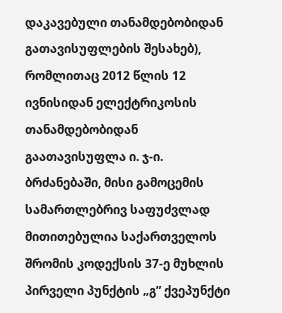დაკავებული თანამდებობიდან გათავისუფლების შესახებ), რომლითაც 2012 წლის 12 ივნისიდან ელექტრიკოსის თანამდებობიდან გაათავისუფლა ი. ჯ-ი. ბრძანებაში, მისი გამოცემის სამართლებრივ საფუძვლად მითითებულია საქართველოს შრომის კოდექსის 37-ე მუხლის პირველი პუნქტის „გ” ქვეპუნქტი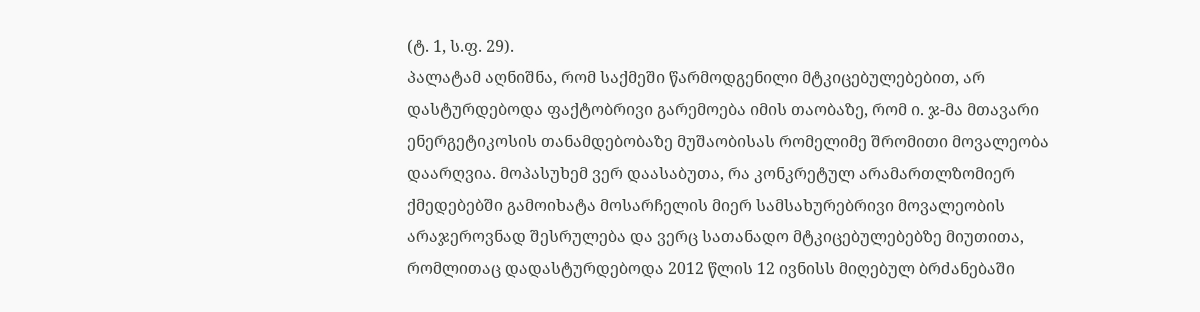(ტ. 1, ს.ფ. 29).
პალატამ აღნიშნა, რომ საქმეში წარმოდგენილი მტკიცებულებებით, არ დასტურდებოდა ფაქტობრივი გარემოება იმის თაობაზე, რომ ი. ჯ-მა მთავარი ენერგეტიკოსის თანამდებობაზე მუშაობისას რომელიმე შრომითი მოვალეობა დაარღვია. მოპასუხემ ვერ დაასაბუთა, რა კონკრეტულ არამართლზომიერ ქმედებებში გამოიხატა მოსარჩელის მიერ სამსახურებრივი მოვალეობის არაჯეროვნად შესრულება და ვერც სათანადო მტკიცებულებებზე მიუთითა, რომლითაც დადასტურდებოდა 2012 წლის 12 ივნისს მიღებულ ბრძანებაში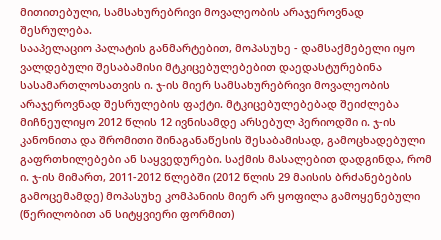მითითებული, სამსახურებრივი მოვალეობის არაჯეროვნად შესრულება.
სააპელაციო პალატის განმარტებით, მოპასუხე - დამსაქმებელი იყო ვალდებული შესაბამისი მტკიცებულებებით დაედასტურებინა სასამართლოსათვის ი. ჯ-ის მიერ სამსახურებრივი მოვალეობის არაჯეროვნად შესრულების ფაქტი. მტკიცებულებებად შეიძლება მიჩნეულიყო 2012 წლის 12 ივნისამდე არსებულ პერიოდში ი. ჯ-ის კანონითა და შრომითი შინაგანაწესის შესაბამისად, გამოცხადებული გაფრთხილებები ან საყვედურები. საქმის მასალებით დადგინდა, რომ ი. ჯ-ის მიმართ, 2011-2012 წლებში (2012 წლის 29 მაისის ბრძანებების გამოცემამდე) მოპასუხე კომპანიის მიერ არ ყოფილა გამოყენებული (წერილობით ან სიტყვიერი ფორმით)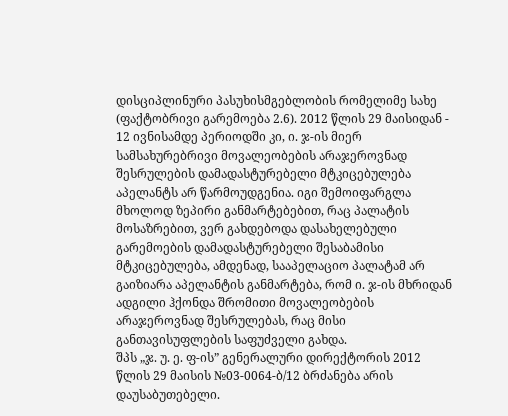დისციპლინური პასუხისმგებლობის რომელიმე სახე (ფაქტობრივი გარემოება 2.6). 2012 წლის 29 მაისიდან - 12 ივნისამდე პერიოდში კი, ი. ჯ-ის მიერ სამსახურებრივი მოვალეობების არაჯეროვნად შესრულების დამადასტურებელი მტკიცებულება აპელანტს არ წარმოუდგენია. იგი შემოიფარგლა მხოლოდ ზეპირი განმარტებებით, რაც პალატის მოსაზრებით, ვერ გახდებოდა დასახელებული გარემოების დამადასტურებელი შესაბამისი მტკიცებულება, ამდენად, სააპელაციო პალატამ არ გაიზიარა აპელანტის განმარტება, რომ ი. ჯ-ის მხრიდან ადგილი ჰქონდა შრომითი მოვალეობების არაჯეროვნად შესრულებას, რაც მისი განთავისუფლების საფუძველი გახდა.
შპს „ჯ. უ. ე. ფ-ის” გენერალური დირექტორის 2012 წლის 29 მაისის №03-0064-ბ/12 ბრძანება არის დაუსაბუთებელი.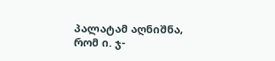პალატამ აღნიშნა, რომ ი. ჯ-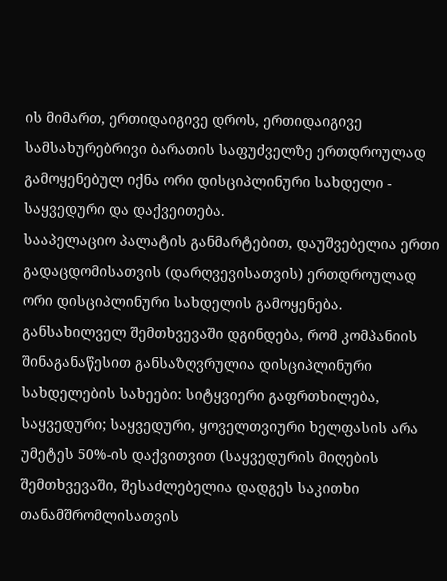ის მიმართ, ერთიდაიგივე დროს, ერთიდაიგივე სამსახურებრივი ბარათის საფუძველზე ერთდროულად გამოყენებულ იქნა ორი დისციპლინური სახდელი - საყვედური და დაქვეითება.
სააპელაციო პალატის განმარტებით, დაუშვებელია ერთი გადაცდომისათვის (დარღვევისათვის) ერთდროულად ორი დისციპლინური სახდელის გამოყენება. განსახილველ შემთხვევაში დგინდება, რომ კომპანიის შინაგანაწესით განსაზღვრულია დისციპლინური სახდელების სახეები: სიტყვიერი გაფრთხილება, საყვედური; საყვედური, ყოველთვიური ხელფასის არა უმეტეს 50%-ის დაქვითვით (საყვედურის მიღების შემთხვევაში, შესაძლებელია დადგეს საკითხი თანამშრომლისათვის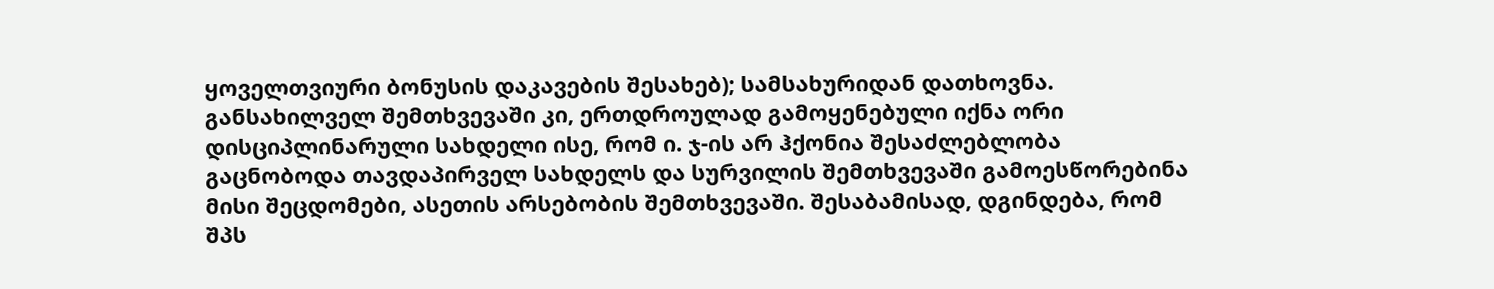ყოველთვიური ბონუსის დაკავების შესახებ); სამსახურიდან დათხოვნა. განსახილველ შემთხვევაში კი, ერთდროულად გამოყენებული იქნა ორი დისციპლინარული სახდელი ისე, რომ ი. ჯ-ის არ ჰქონია შესაძლებლობა გაცნობოდა თავდაპირველ სახდელს და სურვილის შემთხვევაში გამოესწორებინა მისი შეცდომები, ასეთის არსებობის შემთხვევაში. შესაბამისად, დგინდება, რომ შპს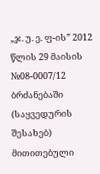„ჯ. უ. ე. ფ-ის” 2012 წლის 29 მაისის №08-0007/12 ბრძანებაში (საყვედურის შესახებ) მითითებული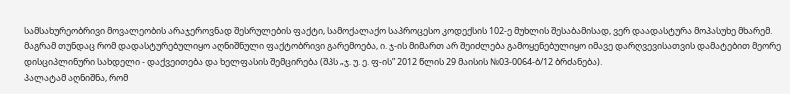სამსახურეობრივი მოვალეობის არაჯეროვნად შესრულების ფაქტი, სამოქალაქო საპროცესო კოდექსის 102-ე მუხლის შესაბამისად, ვერ დაადასტურა მოპასუხე მხარემ. მაგრამ თუნდაც რომ დადასტურებულიყო აღნიშნული ფაქტობრივი გარემოება, ი. ჯ-ის მიმართ არ შეიძლება გამოყენებულიყო იმავე დარღვევისათვის დამატებით მეორე დისციპლინური სახდელი - დაქვეითება და ხელფასის შემცირება (შპს „ჯ. უ. ე. ფ-ის” 2012 წლის 29 მაისის №03-0064-ბ/12 ბრძანება).
პალატამ აღნიშნა, რომ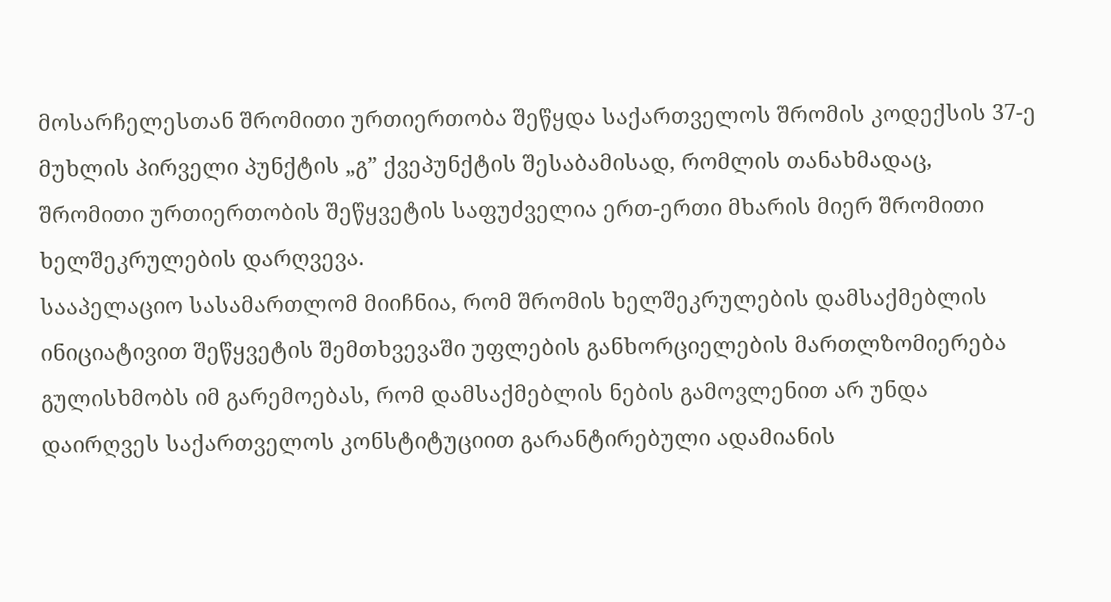მოსარჩელესთან შრომითი ურთიერთობა შეწყდა საქართველოს შრომის კოდექსის 37-ე მუხლის პირველი პუნქტის „გ” ქვეპუნქტის შესაბამისად, რომლის თანახმადაც, შრომითი ურთიერთობის შეწყვეტის საფუძველია ერთ-ერთი მხარის მიერ შრომითი ხელშეკრულების დარღვევა.
სააპელაციო სასამართლომ მიიჩნია, რომ შრომის ხელშეკრულების დამსაქმებლის ინიციატივით შეწყვეტის შემთხვევაში უფლების განხორციელების მართლზომიერება გულისხმობს იმ გარემოებას, რომ დამსაქმებლის ნების გამოვლენით არ უნდა დაირღვეს საქართველოს კონსტიტუციით გარანტირებული ადამიანის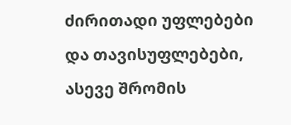ძირითადი უფლებები და თავისუფლებები, ასევე შრომის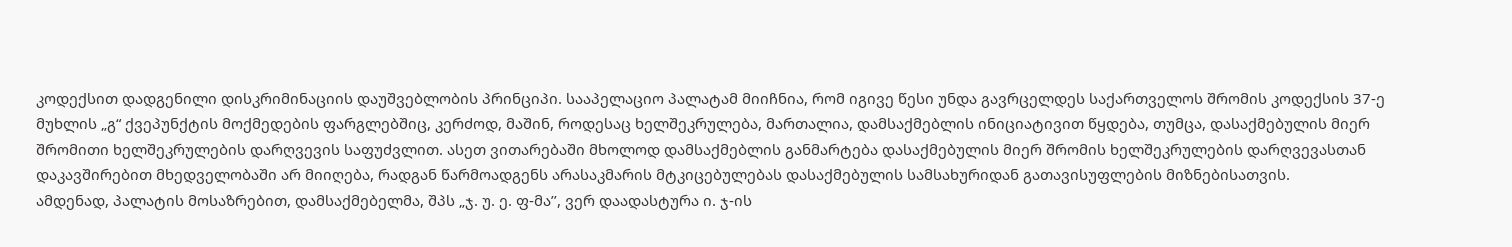კოდექსით დადგენილი დისკრიმინაციის დაუშვებლობის პრინციპი. სააპელაციო პალატამ მიიჩნია, რომ იგივე წესი უნდა გავრცელდეს საქართველოს შრომის კოდექსის 37-ე მუხლის „გ“ ქვეპუნქტის მოქმედების ფარგლებშიც, კერძოდ, მაშინ, როდესაც ხელშეკრულება, მართალია, დამსაქმებლის ინიციატივით წყდება, თუმცა, დასაქმებულის მიერ შრომითი ხელშეკრულების დარღვევის საფუძვლით. ასეთ ვითარებაში მხოლოდ დამსაქმებლის განმარტება დასაქმებულის მიერ შრომის ხელშეკრულების დარღვევასთან დაკავშირებით მხედველობაში არ მიიღება, რადგან წარმოადგენს არასაკმარის მტკიცებულებას დასაქმებულის სამსახურიდან გათავისუფლების მიზნებისათვის.
ამდენად, პალატის მოსაზრებით, დამსაქმებელმა, შპს „ჯ. უ. ე. ფ-მა’’, ვერ დაადასტურა ი. ჯ-ის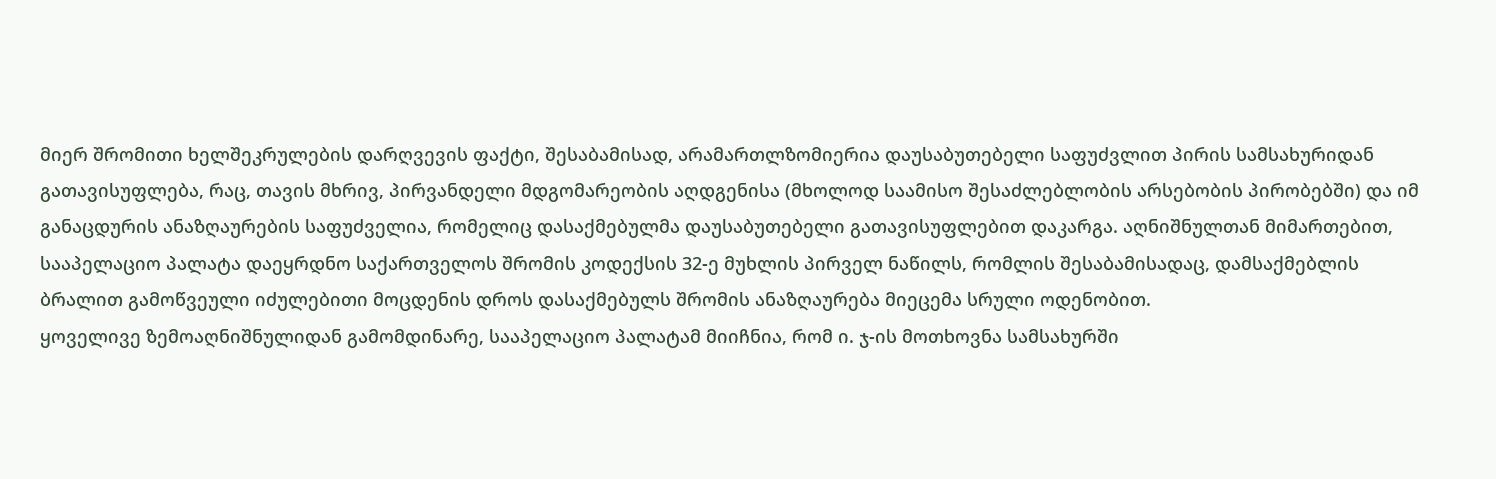მიერ შრომითი ხელშეკრულების დარღვევის ფაქტი, შესაბამისად, არამართლზომიერია დაუსაბუთებელი საფუძვლით პირის სამსახურიდან გათავისუფლება, რაც, თავის მხრივ, პირვანდელი მდგომარეობის აღდგენისა (მხოლოდ საამისო შესაძლებლობის არსებობის პირობებში) და იმ განაცდურის ანაზღაურების საფუძველია, რომელიც დასაქმებულმა დაუსაბუთებელი გათავისუფლებით დაკარგა. აღნიშნულთან მიმართებით, სააპელაციო პალატა დაეყრდნო საქართველოს შრომის კოდექსის 32-ე მუხლის პირველ ნაწილს, რომლის შესაბამისადაც, დამსაქმებლის ბრალით გამოწვეული იძულებითი მოცდენის დროს დასაქმებულს შრომის ანაზღაურება მიეცემა სრული ოდენობით.
ყოველივე ზემოაღნიშნულიდან გამომდინარე, სააპელაციო პალატამ მიიჩნია, რომ ი. ჯ-ის მოთხოვნა სამსახურში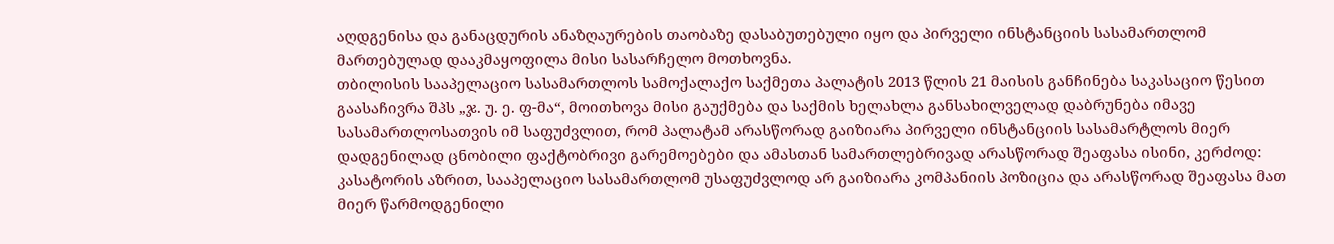აღდგენისა და განაცდურის ანაზღაურების თაობაზე დასაბუთებული იყო და პირველი ინსტანციის სასამართლომ მართებულად დააკმაყოფილა მისი სასარჩელო მოთხოვნა.
თბილისის სააპელაციო სასამართლოს სამოქალაქო საქმეთა პალატის 2013 წლის 21 მაისის განჩინება საკასაციო წესით გაასაჩივრა შპს „ჯ. უ. ე. ფ-მა“, მოითხოვა მისი გაუქმება და საქმის ხელახლა განსახილველად დაბრუნება იმავე სასამართლოსათვის იმ საფუძვლით, რომ პალატამ არასწორად გაიზიარა პირველი ინსტანციის სასამარტლოს მიერ დადგენილად ცნობილი ფაქტობრივი გარემოებები და ამასთან სამართლებრივად არასწორად შეაფასა ისინი, კერძოდ: კასატორის აზრით, სააპელაციო სასამართლომ უსაფუძვლოდ არ გაიზიარა კომპანიის პოზიცია და არასწორად შეაფასა მათ მიერ წარმოდგენილი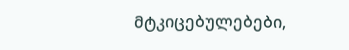მტკიცებულებები,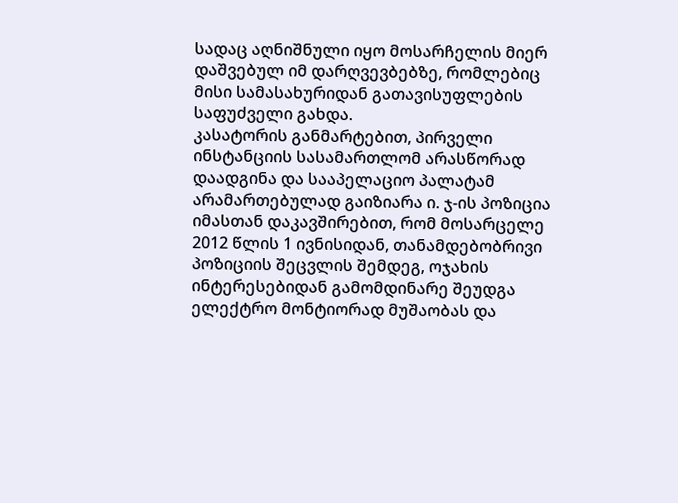სადაც აღნიშნული იყო მოსარჩელის მიერ დაშვებულ იმ დარღვევბებზე, რომლებიც მისი სამასახურიდან გათავისუფლების საფუძველი გახდა.
კასატორის განმარტებით, პირველი ინსტანციის სასამართლომ არასწორად დაადგინა და სააპელაციო პალატამ არამართებულად გაიზიარა ი. ჯ-ის პოზიცია იმასთან დაკავშირებით, რომ მოსარცელე 2012 წლის 1 ივნისიდან, თანამდებობრივი პოზიციის შეცვლის შემდეგ, ოჯახის ინტერესებიდან გამომდინარე შეუდგა ელექტრო მონტიორად მუშაობას და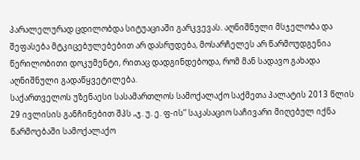პარალელურად ცდილობდა სიტუაციაში გარკვევას. აღნიშნული მსჯელობა და შეფასება მტკიცებულებებით არ დასრუდება, მოსარჩელეს არ წარმოუდგენია წერილობითი დოკუმენტი, რითაც დადგინდებოდა, რომ მან სადავო გახადა აღნიშნული გადაწყვეტილება.
საქართველოს უზენაესი სასამართლოს სამოქალაქო საქმეთა პალატის 2013 წლის 29 ივლისის განჩინებით შპს „ჯ. უ. ე. ფ-ის“ საკასაციო საჩივარი მიღებულ იქნა წარმოებაში სამოქალაქო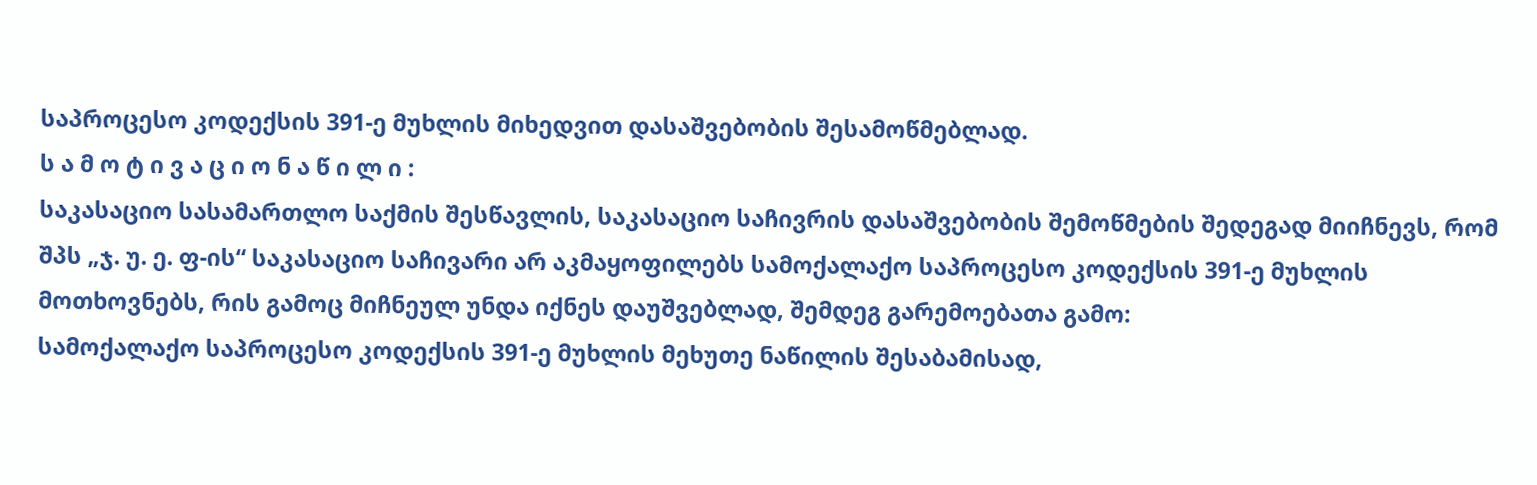საპროცესო კოდექსის 391-ე მუხლის მიხედვით დასაშვებობის შესამოწმებლად.
ს ა მ ო ტ ი ვ ა ც ი ო ნ ა წ ი ლ ი :
საკასაციო სასამართლო საქმის შესწავლის, საკასაციო საჩივრის დასაშვებობის შემოწმების შედეგად მიიჩნევს, რომ შპს „ჯ. უ. ე. ფ-ის“ საკასაციო საჩივარი არ აკმაყოფილებს სამოქალაქო საპროცესო კოდექსის 391-ე მუხლის მოთხოვნებს, რის გამოც მიჩნეულ უნდა იქნეს დაუშვებლად, შემდეგ გარემოებათა გამო:
სამოქალაქო საპროცესო კოდექსის 391-ე მუხლის მეხუთე ნაწილის შესაბამისად,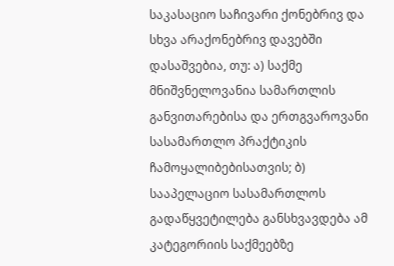საკასაციო საჩივარი ქონებრივ და სხვა არაქონებრივ დავებში დასაშვებია, თუ: ა) საქმე მნიშვნელოვანია სამართლის განვითარებისა და ერთგვაროვანი სასამართლო პრაქტიკის ჩამოყალიბებისათვის; ბ) სააპელაციო სასამართლოს გადაწყვეტილება განსხვავდება ამ კატეგორიის საქმეებზე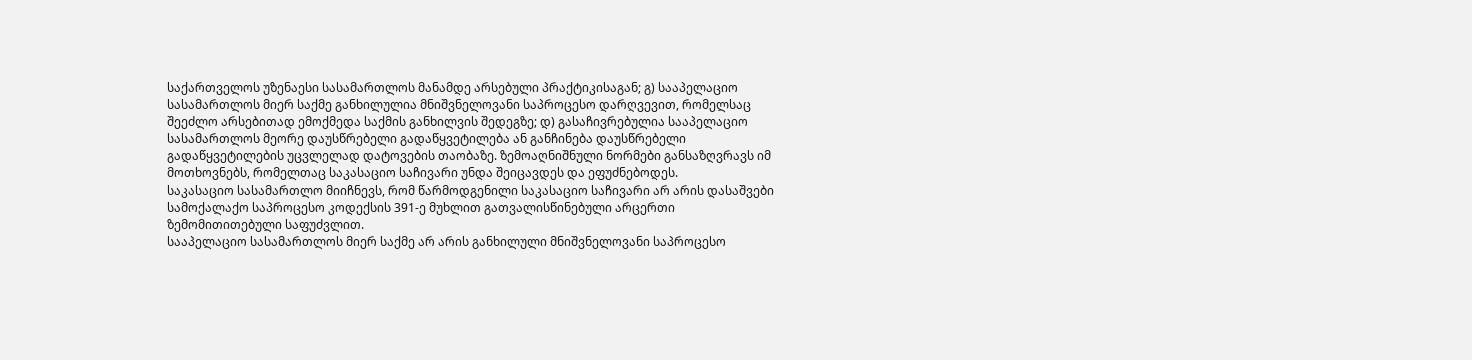საქართველოს უზენაესი სასამართლოს მანამდე არსებული პრაქტიკისაგან; გ) სააპელაციო სასამართლოს მიერ საქმე განხილულია მნიშვნელოვანი საპროცესო დარღვევით, რომელსაც შეეძლო არსებითად ემოქმედა საქმის განხილვის შედეგზე; დ) გასაჩივრებულია სააპელაციო სასამართლოს მეორე დაუსწრებელი გადაწყვეტილება ან განჩინება დაუსწრებელი გადაწყვეტილების უცვლელად დატოვების თაობაზე. ზემოაღნიშნული ნორმები განსაზღვრავს იმ მოთხოვნებს, რომელთაც საკასაციო საჩივარი უნდა შეიცავდეს და ეფუძნებოდეს.
საკასაციო სასამართლო მიიჩნევს, რომ წარმოდგენილი საკასაციო საჩივარი არ არის დასაშვები სამოქალაქო საპროცესო კოდექსის 391-ე მუხლით გათვალისწინებული არცერთი ზემომითითებული საფუძვლით.
სააპელაციო სასამართლოს მიერ საქმე არ არის განხილული მნიშვნელოვანი საპროცესო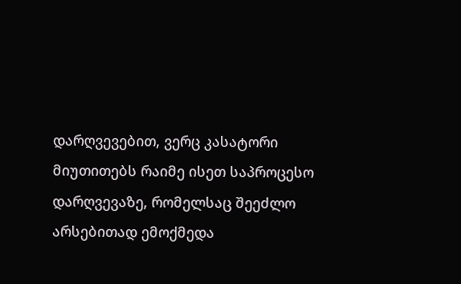დარღვევებით, ვერც კასატორი მიუთითებს რაიმე ისეთ საპროცესო დარღვევაზე, რომელსაც შეეძლო არსებითად ემოქმედა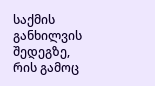საქმის განხილვის შედეგზე, რის გამოც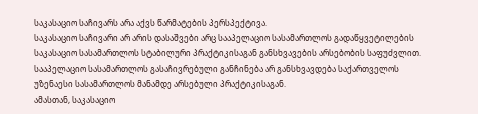საკასაციო საჩივარს არა აქვს წარმატების პერსპექტივა.
საკასაციო საჩივარი არ არის დასაშვები არც სააპელაციო სასამართლოს გადაწყვეტილების საკასაციო სასამართლოს სტაბილური პრაქტიკისაგან განსხვავების არსებობის საფუძვლით. სააპელაციო სასამართლოს გასაჩივრებული განჩინება არ განსხვავდება საქართველოს უზენაესი სასამართლოს მანამდე არსებული პრაქტიკისაგან.
ამასთან, საკასაციო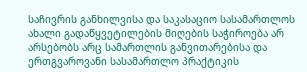საჩივრის განხილვისა და საკასაციო სასამართლოს ახალი გადაწყვეტილების მიღების საჭიროება არ არსებობს არც სამართლის განვითარებისა და ერთგვაროვანი სასამართლო პრაქტიკის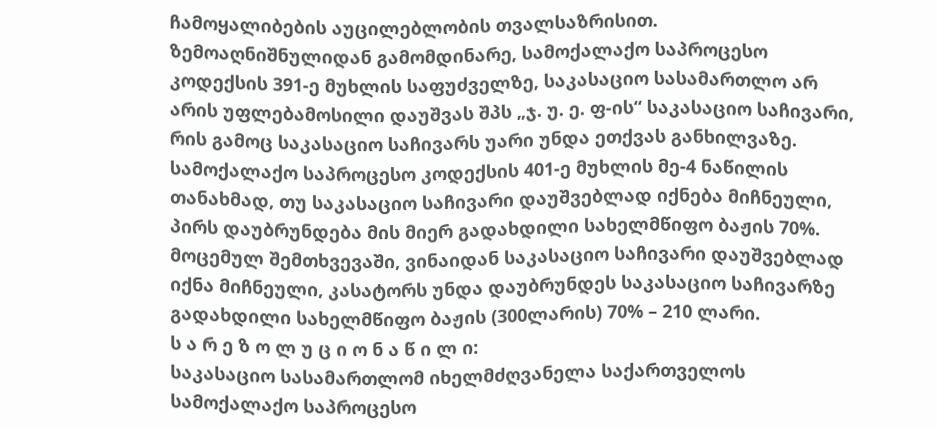ჩამოყალიბების აუცილებლობის თვალსაზრისით.
ზემოაღნიშნულიდან გამომდინარე, სამოქალაქო საპროცესო კოდექსის 391-ე მუხლის საფუძველზე, საკასაციო სასამართლო არ არის უფლებამოსილი დაუშვას შპს „ჯ. უ. ე. ფ-ის“ საკასაციო საჩივარი, რის გამოც საკასაციო საჩივარს უარი უნდა ეთქვას განხილვაზე.
სამოქალაქო საპროცესო კოდექსის 401-ე მუხლის მე-4 ნაწილის თანახმად, თუ საკასაციო საჩივარი დაუშვებლად იქნება მიჩნეული, პირს დაუბრუნდება მის მიერ გადახდილი სახელმწიფო ბაჟის 70%. მოცემულ შემთხვევაში, ვინაიდან საკასაციო საჩივარი დაუშვებლად იქნა მიჩნეული, კასატორს უნდა დაუბრუნდეს საკასაციო საჩივარზე გადახდილი სახელმწიფო ბაჟის (300ლარის) 70% – 210 ლარი.
ს ა რ ე ზ ო ლ უ ც ი ო ნ ა წ ი ლ ი:
საკასაციო სასამართლომ იხელმძღვანელა საქართველოს სამოქალაქო საპროცესო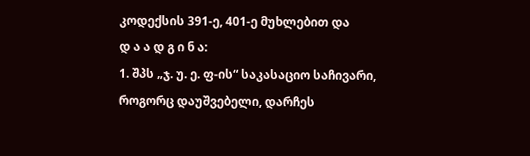კოდექსის 391-ე, 401-ე მუხლებით და
დ ა ა დ გ ი ნ ა:
1. შპს „ჯ. უ. ე. ფ-ის“ საკასაციო საჩივარი, როგორც დაუშვებელი, დარჩეს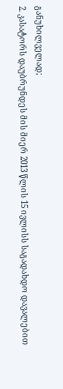განუხილველად;
2. კასატორს დაუბრუნდეს მის მიერ 2013 წლის 15 ივლისს საგადახდო დავალებით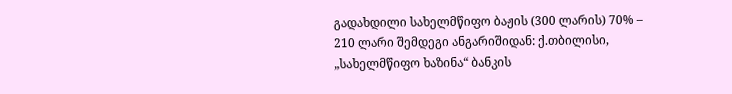გადახდილი სახელმწიფო ბაჟის (300 ლარის) 70% – 210 ლარი შემდეგი ანგარიშიდან: ქ.თბილისი, „სახელმწიფო ხაზინა“ ბანკის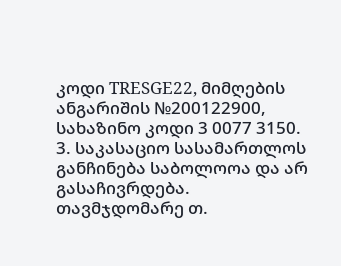კოდი TRESGE22, მიმღების ანგარიშის №200122900, სახაზინო კოდი 3 0077 3150.
3. საკასაციო სასამართლოს განჩინება საბოლოოა და არ გასაჩივრდება.
თავმჯდომარე თ.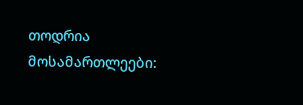თოდრია
მოსამართლეები: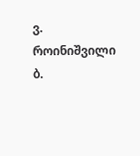ვ. როინიშვილი
ბ.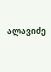ალავიძე